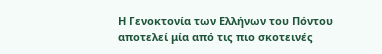Η Γενοκτονία των Ελλήνων του Πόντου αποτελεί μία από τις πιο σκοτεινές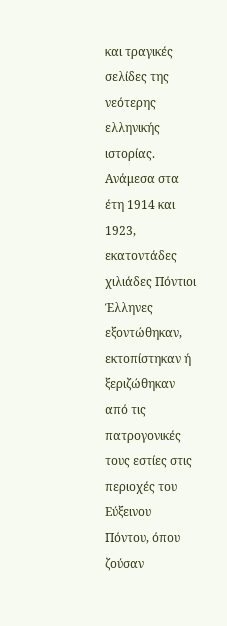και τραγικές σελίδες της νεότερης ελληνικής ιστορίας. Ανάμεσα στα έτη 1914 και 1923, εκατοντάδες χιλιάδες Πόντιοι Έλληνες εξοντώθηκαν, εκτοπίστηκαν ή ξεριζώθηκαν από τις πατρογονικές τους εστίες στις περιοχές του Εύξεινου Πόντου, όπου ζούσαν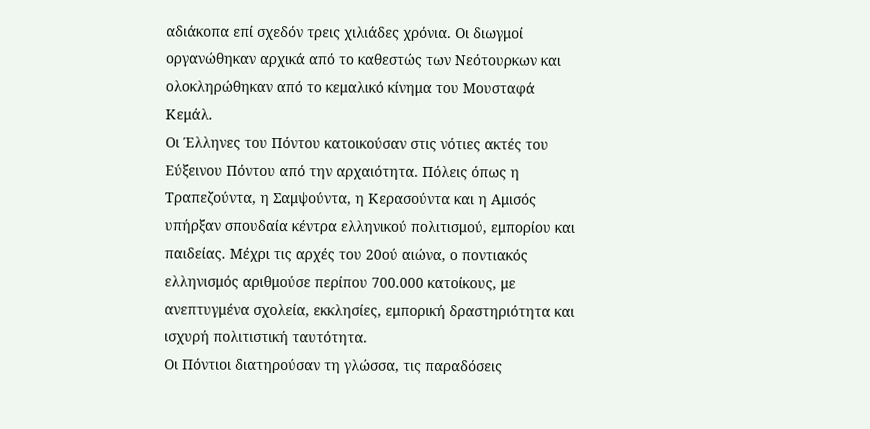αδιάκοπα επί σχεδόν τρεις χιλιάδες χρόνια. Οι διωγμοί οργανώθηκαν αρχικά από το καθεστώς των Νεότουρκων και ολοκληρώθηκαν από το κεμαλικό κίνημα του Μουσταφά Κεμάλ.
Οι Έλληνες του Πόντου κατοικούσαν στις νότιες ακτές του Εύξεινου Πόντου από την αρχαιότητα. Πόλεις όπως η Τραπεζούντα, η Σαμψούντα, η Κερασούντα και η Αμισός υπήρξαν σπουδαία κέντρα ελληνικού πολιτισμού, εμπορίου και παιδείας. Μέχρι τις αρχές του 20ού αιώνα, ο ποντιακός ελληνισμός αριθμούσε περίπου 700.000 κατοίκους, με ανεπτυγμένα σχολεία, εκκλησίες, εμπορική δραστηριότητα και ισχυρή πολιτιστική ταυτότητα.
Οι Πόντιοι διατηρούσαν τη γλώσσα, τις παραδόσεις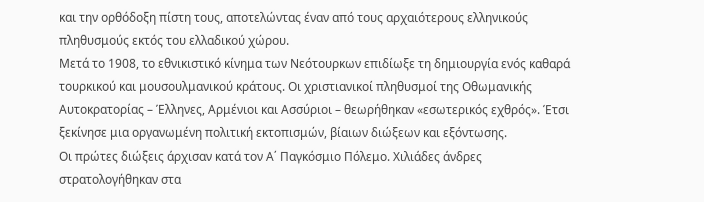και την ορθόδοξη πίστη τους, αποτελώντας έναν από τους αρχαιότερους ελληνικούς πληθυσμούς εκτός του ελλαδικού χώρου.
Μετά το 1908, το εθνικιστικό κίνημα των Νεότουρκων επιδίωξε τη δημιουργία ενός καθαρά τουρκικού και μουσουλμανικού κράτους. Οι χριστιανικοί πληθυσμοί της Οθωμανικής Αυτοκρατορίας – Έλληνες, Αρμένιοι και Ασσύριοι – θεωρήθηκαν «εσωτερικός εχθρός». Έτσι ξεκίνησε μια οργανωμένη πολιτική εκτοπισμών, βίαιων διώξεων και εξόντωσης.
Οι πρώτες διώξεις άρχισαν κατά τον Α΄ Παγκόσμιο Πόλεμο. Χιλιάδες άνδρες στρατολογήθηκαν στα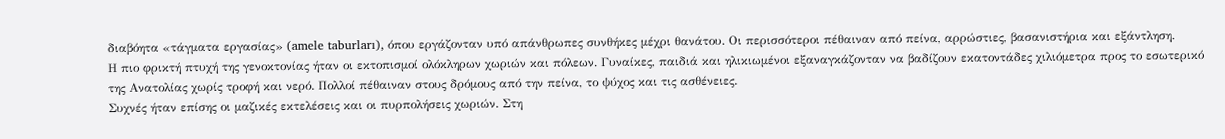διαβόητα «τάγματα εργασίας» (amele taburları), όπου εργάζονταν υπό απάνθρωπες συνθήκες μέχρι θανάτου. Οι περισσότεροι πέθαιναν από πείνα, αρρώστιες, βασανιστήρια και εξάντληση.
Η πιο φρικτή πτυχή της γενοκτονίας ήταν οι εκτοπισμοί ολόκληρων χωριών και πόλεων. Γυναίκες, παιδιά και ηλικιωμένοι εξαναγκάζονταν να βαδίζουν εκατοντάδες χιλιόμετρα προς το εσωτερικό της Ανατολίας χωρίς τροφή και νερό. Πολλοί πέθαιναν στους δρόμους από την πείνα, το ψύχος και τις ασθένειες.
Συχνές ήταν επίσης οι μαζικές εκτελέσεις και οι πυρπολήσεις χωριών. Στη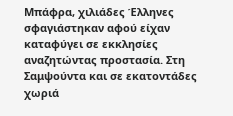Μπάφρα, χιλιάδες Έλληνες σφαγιάστηκαν αφού είχαν καταφύγει σε εκκλησίες αναζητώντας προστασία. Στη Σαμψούντα και σε εκατοντάδες χωριά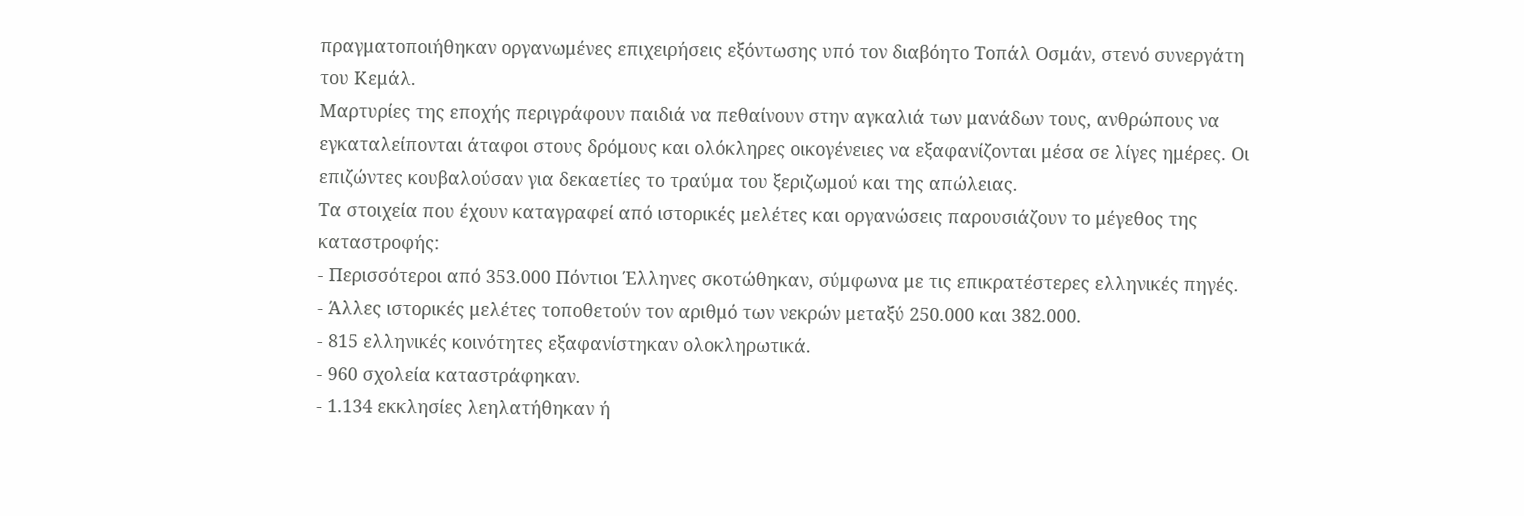πραγματοποιήθηκαν οργανωμένες επιχειρήσεις εξόντωσης υπό τον διαβόητο Τοπάλ Οσμάν, στενό συνεργάτη του Κεμάλ.
Μαρτυρίες της εποχής περιγράφουν παιδιά να πεθαίνουν στην αγκαλιά των μανάδων τους, ανθρώπους να εγκαταλείπονται άταφοι στους δρόμους και ολόκληρες οικογένειες να εξαφανίζονται μέσα σε λίγες ημέρες. Οι επιζώντες κουβαλούσαν για δεκαετίες το τραύμα του ξεριζωμού και της απώλειας.
Τα στοιχεία που έχουν καταγραφεί από ιστορικές μελέτες και οργανώσεις παρουσιάζουν το μέγεθος της καταστροφής:
- Περισσότεροι από 353.000 Πόντιοι Έλληνες σκοτώθηκαν, σύμφωνα με τις επικρατέστερες ελληνικές πηγές.
- Άλλες ιστορικές μελέτες τοποθετούν τον αριθμό των νεκρών μεταξύ 250.000 και 382.000.
- 815 ελληνικές κοινότητες εξαφανίστηκαν ολοκληρωτικά.
- 960 σχολεία καταστράφηκαν.
- 1.134 εκκλησίες λεηλατήθηκαν ή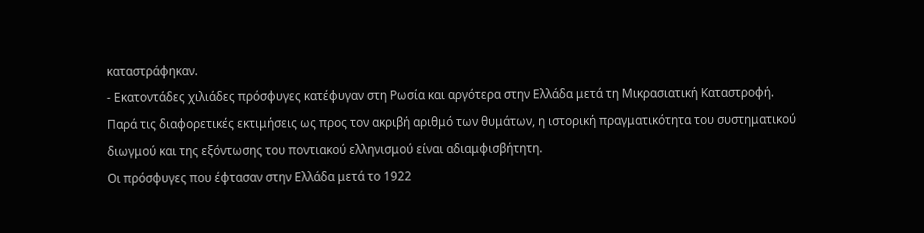καταστράφηκαν.
- Εκατοντάδες χιλιάδες πρόσφυγες κατέφυγαν στη Ρωσία και αργότερα στην Ελλάδα μετά τη Μικρασιατική Καταστροφή.
Παρά τις διαφορετικές εκτιμήσεις ως προς τον ακριβή αριθμό των θυμάτων, η ιστορική πραγματικότητα του συστηματικού διωγμού και της εξόντωσης του ποντιακού ελληνισμού είναι αδιαμφισβήτητη.
Οι πρόσφυγες που έφτασαν στην Ελλάδα μετά το 1922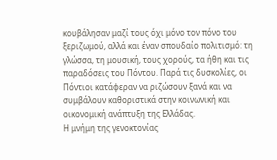κουβάλησαν μαζί τους όχι μόνο τον πόνο του ξεριζωμού, αλλά και έναν σπουδαίο πολιτισμό: τη γλώσσα, τη μουσική, τους χορούς, τα ήθη και τις παραδόσεις του Πόντου. Παρά τις δυσκολίες, οι Πόντιοι κατάφεραν να ριζώσουν ξανά και να συμβάλουν καθοριστικά στην κοινωνική και οικονομική ανάπτυξη της Ελλάδας.
Η μνήμη της γενοκτονίας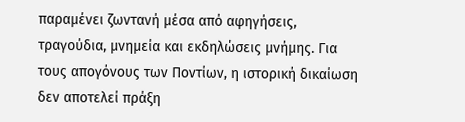παραμένει ζωντανή μέσα από αφηγήσεις, τραγούδια, μνημεία και εκδηλώσεις μνήμης. Για τους απογόνους των Ποντίων, η ιστορική δικαίωση δεν αποτελεί πράξη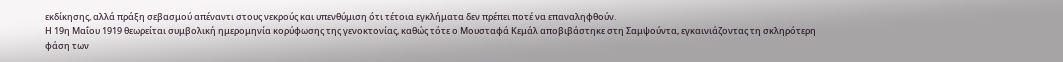εκδίκησης, αλλά πράξη σεβασμού απέναντι στους νεκρούς και υπενθύμιση ότι τέτοια εγκλήματα δεν πρέπει ποτέ να επαναληφθούν.
Η 19η Μαΐου 1919 θεωρείται συμβολική ημερομηνία κορύφωσης της γενοκτονίας, καθώς τότε ο Μουσταφά Κεμάλ αποβιβάστηκε στη Σαμψούντα, εγκαινιάζοντας τη σκληρότερη φάση των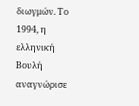διωγμών. Το 1994, η ελληνική Βουλή αναγνώρισε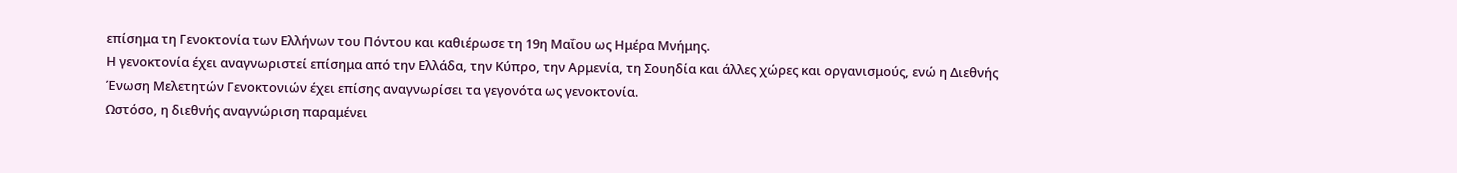επίσημα τη Γενοκτονία των Ελλήνων του Πόντου και καθιέρωσε τη 19η Μαΐου ως Ημέρα Μνήμης.
Η γενοκτονία έχει αναγνωριστεί επίσημα από την Ελλάδα, την Κύπρο, την Αρμενία, τη Σουηδία και άλλες χώρες και οργανισμούς, ενώ η Διεθνής Ένωση Μελετητών Γενοκτονιών έχει επίσης αναγνωρίσει τα γεγονότα ως γενοκτονία.
Ωστόσο, η διεθνής αναγνώριση παραμένει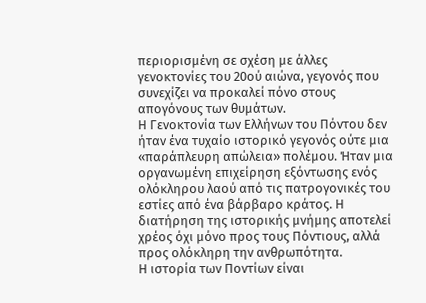περιορισμένη σε σχέση με άλλες γενοκτονίες του 20ού αιώνα, γεγονός που συνεχίζει να προκαλεί πόνο στους απογόνους των θυμάτων.
Η Γενοκτονία των Ελλήνων του Πόντου δεν ήταν ένα τυχαίο ιστορικό γεγονός ούτε μια «παράπλευρη απώλεια» πολέμου. Ήταν μια οργανωμένη επιχείρηση εξόντωσης ενός ολόκληρου λαού από τις πατρογονικές του εστίες από ένα βάρβαρο κράτος. Η διατήρηση της ιστορικής μνήμης αποτελεί χρέος όχι μόνο προς τους Πόντιους, αλλά προς ολόκληρη την ανθρωπότητα.
Η ιστορία των Ποντίων είναι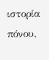ιστορία πόνου,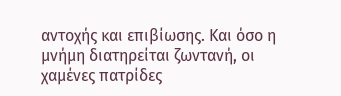αντοχής και επιβίωσης. Και όσο η μνήμη διατηρείται ζωντανή, οι χαμένες πατρίδες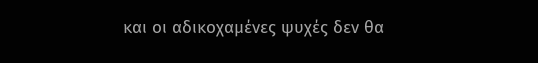και οι αδικοχαμένες ψυχές δεν θα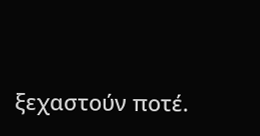ξεχαστούν ποτέ.